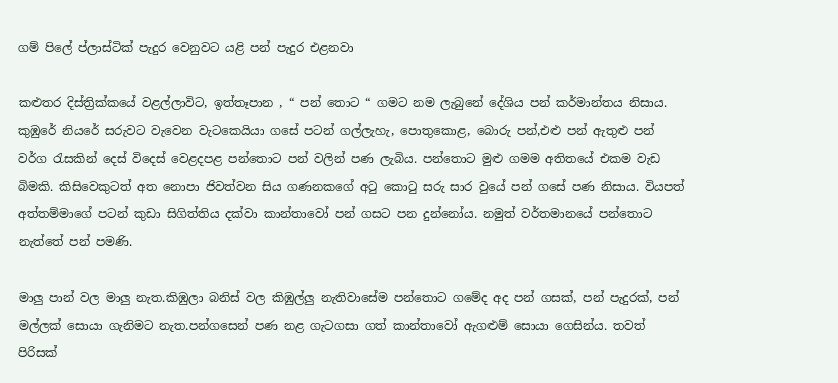ගම් පිලේ ප්ලාස්ටික් පැදුර වෙනුවට යළි පන් පැදුර එළනවා

කළුතර දිස්ත්‍රික්කයේ වළල්ලාවිට, ඉත්තෑපාන , “ පන් තොට “ ගමට නම ලැබුනේ දේශිය පන් කර්මාන්තය නිසාය. කුඹුරේ නියරේ සරුවට වැවෙන වැටකෙයියා ගසේ පටන් ගල්ලැහැ, පොතුකොළ, බොරු පන්,එළු පන් ඇතුළු පන් වර්ග රැසකින් දෙස් විදෙස් වෙළදපළ පන්තොට පන් වලින් පණ ලැබිය. පන්තොට මුළු ගමම අතිතයේ එකම වැඩ බිමකි. කිසිවෙකුටත් අත නොපා ජිවත්වන සිය ගණනකගේ අටු කොටු සරු සාර වුයේ පන් ගසේ පණ නිසාය. වියපත් අත්තම්මාගේ පටන් කුඩා සිගිත්තිය දක්වා කාන්තාවෝ පන් ගසට පන දුන්නෝය. නමුත් වර්තමානයේ පන්තොට නැත්තේ පන් පමණි.

මාලු පාන් වල මාලු නැත.කිඹුලා බනිස් වල කිඹුල්ලු නැතිවාසේම පන්තොට ගමේද අද පන් ගසක්, පන් පැදුරක්, පන් මල්ලක් සොයා ගැනිමට නැත.පන්ගසෙන් පණ නළ ගැටගසා ගත් කාන්තාවෝ ඇගළුම් සොයා ගෙසින්ය. තවත් පිරිසක්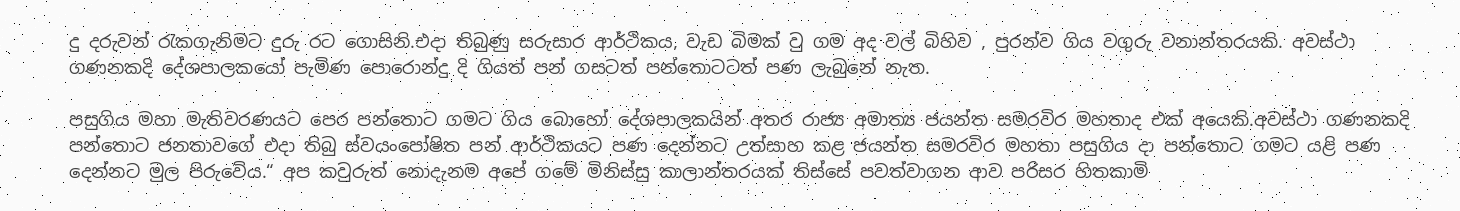දු දරුවන් රැකගැනිමට දුරු රට ගොසිනි.එදා තිබුණු සරුසාර ආර්ථිකය, වැඩ බිමක් වු ගම අද වල් බිහිව , පුරන්ව ගිය වගුරු වනාන්තරයකි. අවස්ථා ගණනකදි දේශපාලකයෝ පැමිණ පොරොන්දු දි ගියත් පන් ගසටත් පන්තොටටත් පණ ලැබුනේ නැත.

පසුගිය මහා මැතිවරණයට පෙර පන්තොට ගමට ගිය බොහෝ දේශපාලකයින් අතර රාජ්‍ය අමාත්‍ය ජයන්ත සමරවිර මහතාද එක් අයෙකි.අවස්ථා ගණනකදි පන්තොට ජනතාවගේ එදා තිබු ස්වයංපෝෂිත පන් ආර්ථිකයට පණ දෙන්නට උත්සාහ කළ ජයන්ත සමරවිර මහතා පසුගිය දා පන්තොට ගමට යළි පණ දෙන්නට මුල පිරුවේය.“ අප කවුරුත් නොදැනම අපේ ගමේ මිනිස්සු කාලාන්තරයක් තිස්සේ පවත්වාගන ආව පරිසර හිතකාමි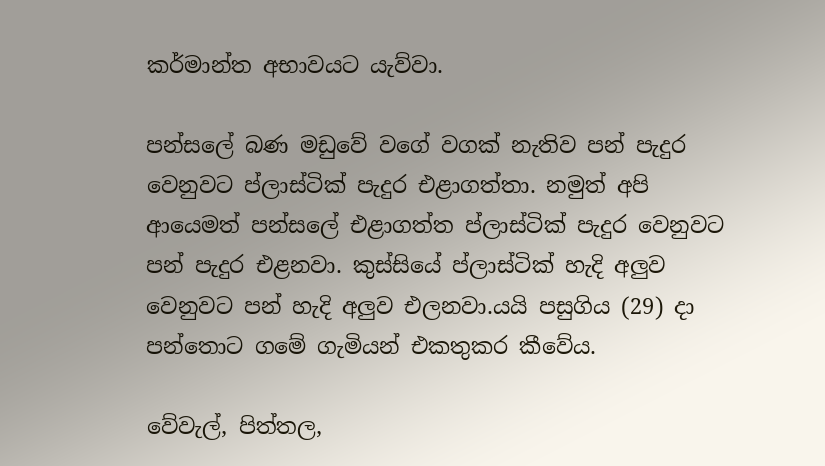කර්මාන්ත අභාවයට යැව්වා.

පන්සලේ බණ මඩුවේ වගේ වගක් නැතිව පන් පැදුර වෙනුවට ප්ලාස්ටික් පැදුර එළාගත්තා. නමුත් අපි ආයෙමත් පන්සලේ එළාගත්ත ප්ලාස්ටික් පැදුර වෙනුවට පන් පැදුර එළනවා. කුස්සියේ ප්ලාස්ටික් හැදි අලුව වෙනුවට පන් හැදි අලුව එලනවා.යයි පසුගිය (29) දා පන්තොට ගමේ ගැමියන් එකතුකර කීවේය.

වේවැල්, පිත්තල,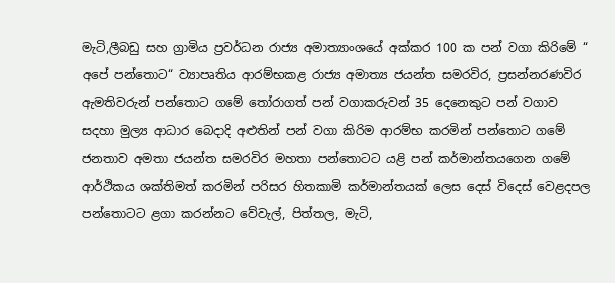මැටි,ලීබඩු සහ ග්‍රාමිය ප්‍රවර්ධන රාජ්‍ය අමාත්‍යාංශයේ අක්කර 100 ක පන් වගා කිරිමේ “ අපේ පන්තොට“ ව්‍යාපෘතිය ආරම්භකළ රාජ්‍ය අමාත්‍ය ජයන්ත සමරවිර, ප්‍රසන්නරණවිර ඇමතිවරුන් පන්තොට ගමේ තෝරාගත් පන් වගාකරුවන් 35 දෙනෙකුට පන් වගාව සදහා මුල්‍ය ආධාර බෙදාදි අළුතින් පන් වගා කිරිම ආරම්භ කරමින් පන්තොට ගමේ ජනතාව අමතා ජයන්ත සමරවිර මහතා පන්තොටට යළි පන් කර්මාන්තයගෙන ගමේ ආර්ථිකය ශක්තිමත් කරමින් පරිසර හිතකාමි කර්මාන්තයක් ලෙස දෙස් විදෙස් වෙළදපල පන්තොටට ළගා කරන්නට වේවැල්, පිත්තල, මැටි,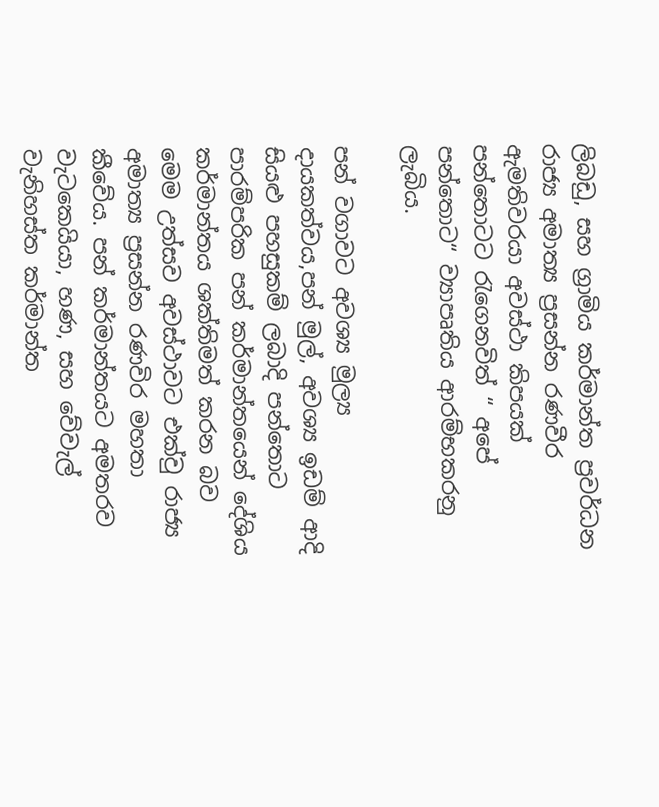ලිබඩු, සහ ග්‍රාමිය කර්මාන්ත ප්‍රවර්ධන රාජ්‍ය අමාත්‍ය ප්‍රසන්න රණවීර ඇමතිවරයා අවස්ථා කිපයක් පන්තොටට රැගෙනවිත් “ අපේ පන්තොට“ ව්‍යාපෘතිය ආරම්භකරනු ලැබිය.

පන් වගාවට අවශ්‍ය මුල්‍ය දායකත්වය,පන් මුල්, අවශ්‍ය ඉඩම් ආදි සියළු පහසුකම් ලබාදි පන්තොට පාරම්පරික පන් කර්මාන්තයෙන් දේශිය කර්මාන්තය ශක්තිමත් කරන බව මෙම උත්සව අවස්ථාවට එක්වු රාජ්‍ය අමාත්‍ය ප්‍රසන්න රණවිර මහතා කීවේය. පන් කර්මාන්තයට අමතරව වැටකෙයියා, හණ, සහ වේවැල් වැනිහස්ත කර්මාන්ත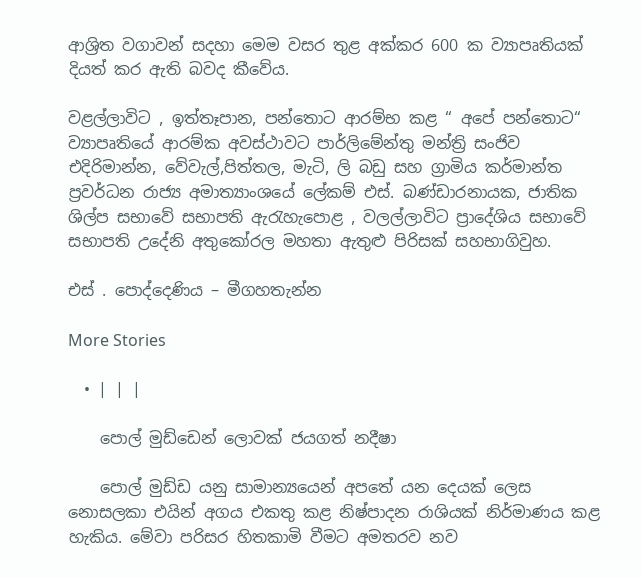ආශ්‍රිත වගාවන් සදහා මෙම වසර තුළ අක්කර 600 ක ව්‍යාපෘතියක් දියත් කර ඇති බවද කීවේය.

වළල්ලාවිට , ඉත්තෑපාන, පන්තොට ආරම්භ කළ “ අපේ පන්තොට“ ව්‍යාපෘතියේ ආරම්ක අවස්ථාවට පාර්ලිමේන්තු මන්ත්‍රි සංජිව එදිරිමාන්න, වේවැල්,පිත්තල, මැටි, ලි බඩු සහ ග්‍රාමිය කර්මාන්ත ප්‍රවර්ධන රාජ්‍ය අමාත්‍යාංශයේ ලේකම් එස්. බණ්ඩාරනායක, ජාතික ශිල්ප සභාවේ සභාපති ඇරැහැපොළ , වලල්ලාවිට ප්‍රාදේශිය සභාවේ සභාපති උදේනි අතුකෝරල මහතා ඇතුළු පිරිසක් සහභාගිවුහ.

එස් . පොද්දෙණිය – මීගහතැන්න

More Stories

  • | | |

    පොල් මුඩ්ඩෙන් ලොවක් ජයගත් නදීෂා

    පොල් මුඩ්ඩ යනු සාමාන්‍යයෙන් අපතේ යන දෙයක් ලෙස නොසලකා එයින් අගය එකතු කළ නිෂ්පාදන රාශියක් නිර්මාණය කළ හැකිය. මේවා පරිසර හිතකාමි වීමට අමතරව නව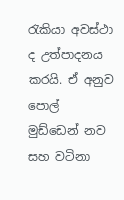රැකියා අවස්ථා ද උත්පාදනය කරයි. ඒ අනුව පොල් මුඩ්ඩෙන් නව සහ වටිනා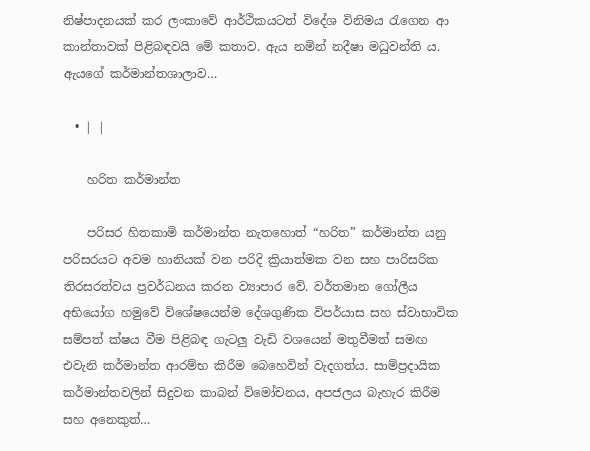නිෂ්පාදනයක් කර ලංකාවේ ආර්ථිකයටත් විදේශ විනිමය රැගෙන ආ කාන්තාවක් පිළිබඳවයි මේ කතාව. ඇය නමින් නදීෂා මධුවන්ති ය. ඇයගේ කර්මාන්තශාලාව…

  • | |

    හරිත කර්මාන්ත

    පරිසර හිතකාමි කර්මාන්ත නැතහොත් “හරිත” කර්මාන්ත යනු පරිසරයට අවම හානියක් වන පරිදි ක්‍රියාත්මක වන සහ පාරිසරික තිරසරත්වය ප්‍රවර්ධනය කරන ව්‍යාපාර වේ. වර්තමාන ගෝලීය අභියෝග හමුවේ විශේෂයෙන්ම දේශගුණික විපර්යාස සහ ස්වාභාවික සම්පත් ක්ෂය වීම පිළිබඳ ගැටලු වැඩි වශයෙන් මතුවීමත් සමඟ එවැනි කර්මාන්ත ආරම්භ කිරීම බෙහෙවින් වැදගත්ය. සාම්ප්‍රදායික කර්මාන්තවලින් සිදුවන කාබන් විමෝචනය, අපජලය බැහැර කිරීම සහ අනෙකුත්…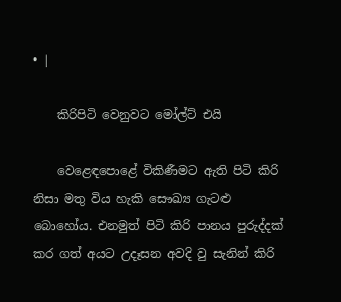• |

    කිරිපිටි වෙනුවට මෝල්ට් එයි

    වෙළෙඳපොළේ විකිණීමට ඇති පිටි කිරි නිසා මතු විය හැකි සෞඛ්‍ය ගැටළු බොහෝය. එනමුත් පිටි කිරි පානය පුරුද්දක් කර ගත් අයට උදෑසන අවදි වු සැනින් කිරි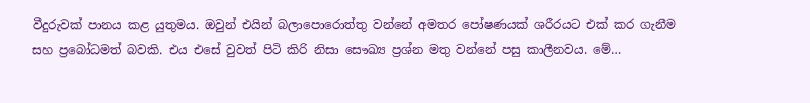වීදුරුවක් පානය කළ යුතුමය. ඔවුන් එයින් බලාපොරොත්තු වන්නේ අමතර පෝෂණයක් ශරීරයට එක් කර ගැනීම සහ ප්‍රබෝධමත් බවකි. එය එසේ වුවත් පිටි කිරි නිසා සෞඛ්‍ය ප්‍රශ්න මතු වන්නේ පසු කාලීනවය. මේ…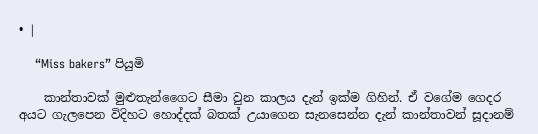• |

    “Miss bakers” පියුමි

    කාන්තාවක් මුළුතැන්ගෛට සීමා වුන කාලය දැන් ඉක්ම ගිහින්. ඒ වගේම ගෙදර අයට ගැලපෙන විදිහට හොද්දක් බතක් උයාගෙන සැනසෙන්න දැන් කාන්තාවන් සූදානම්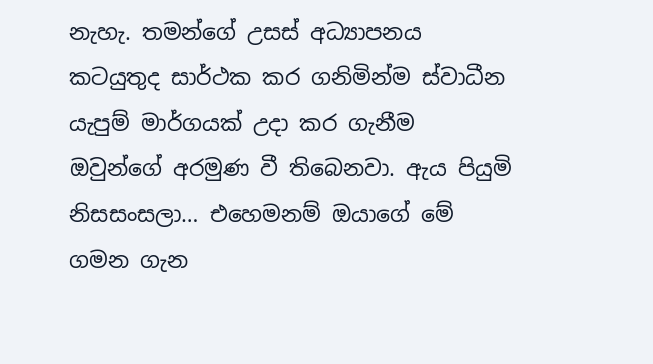නැහැ. තමන්ගේ උසස් අධ්‍යාපනය කටයුතුද සාර්ථක කර ගනිමින්ම ස්වාධීන යැපුම් මාර්ගයක් උදා කර ගැනීම ඔවුන්ගේ අරමුණ වී තිබෙනවා. ඇය පියුමි නිසසංසලා… එහෙමනම් ඔයාගේ මේ ගමන ගැන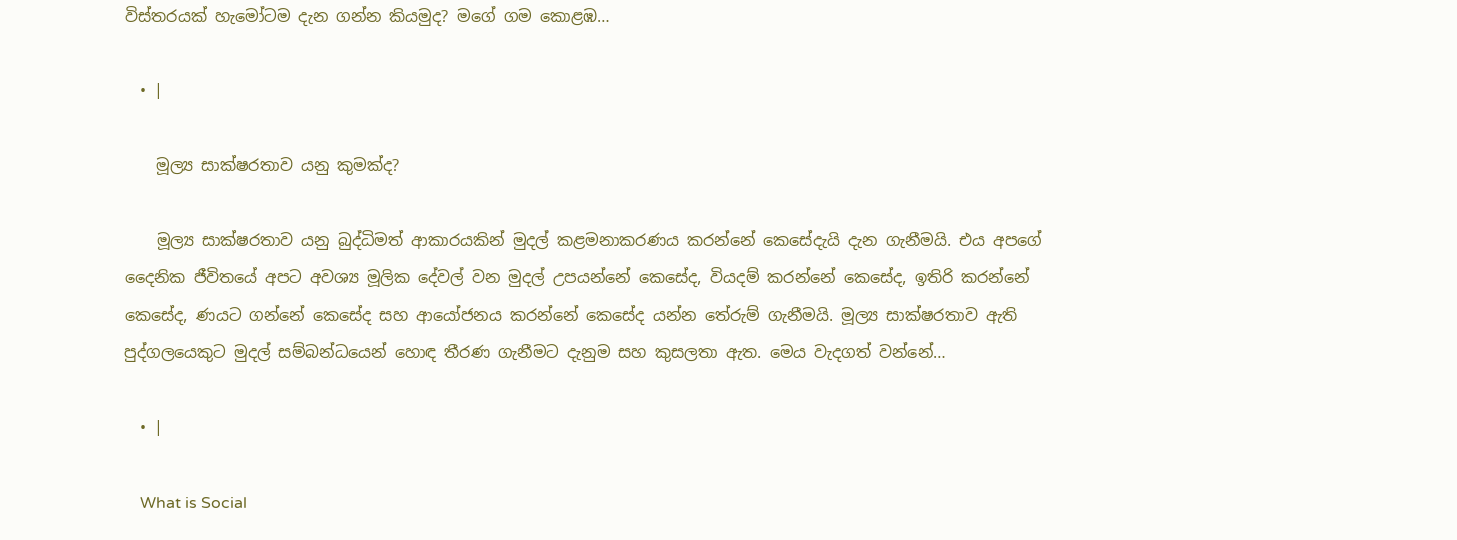විස්තරයක් හැමෝටම දැන ගන්න කියමුද? මගේ ගම කොළඹ…

  • |

    මූල්‍ය සාක්ෂරතාව යනු කුමක්ද?

    මූල්‍ය සාක්ෂරතාව යනු බුද්ධිමත් ආකාරයකින් මුදල් කළමනාකරණය කරන්නේ කෙසේදැයි දැන ගැනීමයි. එය අපගේ දෛනික ජීවිතයේ අපට අවශ්‍ය මූලික දේවල් වන මුදල් උපයන්නේ කෙසේද, වියදම් කරන්නේ කෙසේද, ඉතිරි කරන්නේ කෙසේද, ණයට ගන්නේ කෙසේද සහ ආයෝජනය කරන්නේ කෙසේද යන්න තේරුම් ගැනීමයි. මූල්‍ය සාක්ෂරතාව ඇති පුද්ගලයෙකුට මුදල් සම්බන්ධයෙන් හොඳ තීරණ ගැනීමට දැනුම සහ කුසලතා ඇත. මෙය වැදගත් වන්නේ…

  • |

    What is Social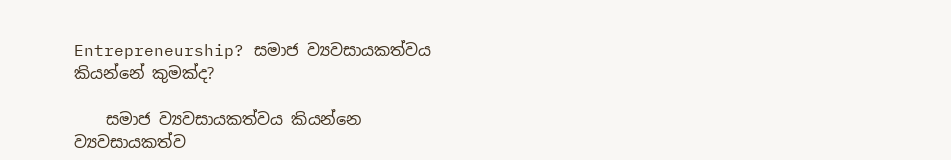Entrepreneurship? සමාජ ව්‍යවසායකත්වය කියන්නේ කුමක්ද?

    සමාජ ව්‍යවසායකත්වය කියන්නෙ ව්‍යවසායකත්ව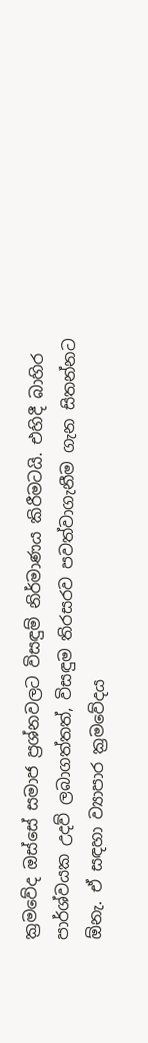ක්‍රමවේද ඔස්සේ සමාජ ප්‍රශ්නවලට විසඳුම් නිර්මාණය කිරීමටයි. එහිදී බාහිර පාර්ශ්වයක උදව් ලබාගත්තත්, විසඳුම තිරසරව පවත්වාගැනීම ගැන සිතන්නට ඕනැ. ඒ සඳහා ව්‍යාපාර ක්‍රමවේදය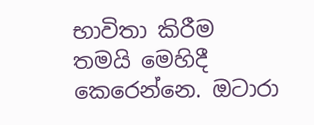භාවිතා කිරීම තමයි මෙහිදී කෙරෙන්නෙ. ඔටාරා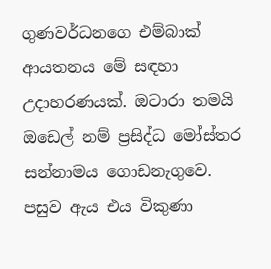ගුණවර්ධනගෙ එම්බාක් ආයතනය මේ සඳහා උදාහරණයක්. ඔටාරා තමයි ඔඩෙල් නම් ප්‍රසිද්ධ මෝස්තර සන්නාමය ගොඩනැගුවෙ. පසුව ඇය එය විකුණා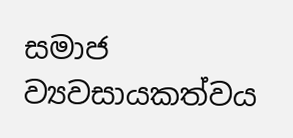සමාජ ව්‍යවසායකත්වය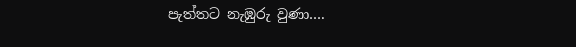පැත්තට නැඹුරු වුණා….